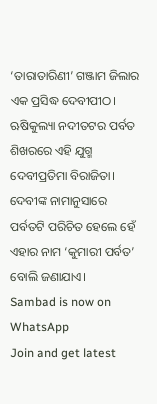‘ତାରାତାରିଣୀ’ ଗଞ୍ଜାମ ଜିଲାର ଏକ ପ୍ରସିଦ୍ଧ ଦେବୀପୀଠ। ଋଷିକୁଲ୍ୟା ନଦୀତଟର ପର୍ବତ ଶିଖରରେ ଏହି ଯୁଗ୍ମ ଦେବୀପ୍ରତିମା ବିରାଜିତା। ଦେବୀଙ୍କ ନାମାନୁସାରେ ପର୍ବତଟି ପରିଚିତ ହେଲେ ହେଁ ଏହାର ନାମ ‘କୁମାରୀ ପର୍ବତ’ ବୋଲି ଜଣାଯାଏ।
Sambad is now on WhatsApp
Join and get latest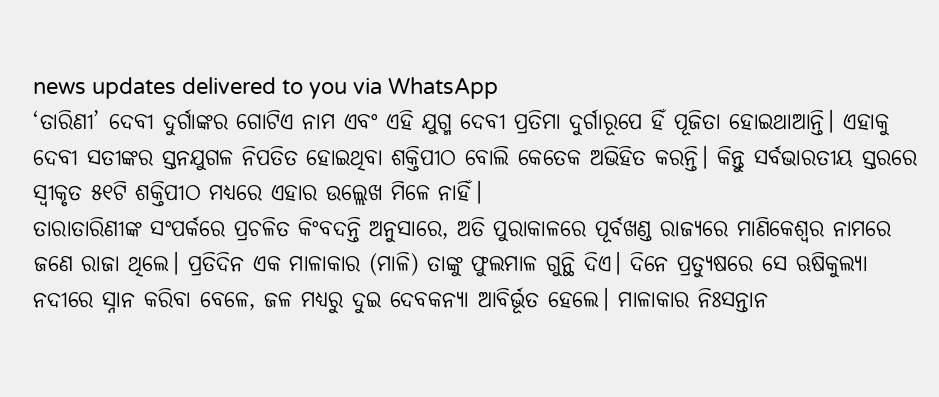news updates delivered to you via WhatsApp
‘ତାରିଣୀ’ ଦେବୀ ଦୁର୍ଗାଙ୍କର ଗୋଟିଏ ନାମ ଏବଂ ଏହି ଯୁଗ୍ମ ଦେବୀ ପ୍ରତିମା ଦୁର୍ଗାରୂପେ ହିଁ ପୂଜିତା ହୋଇଥାଆନ୍ତି। ଏହାକୁ ଦେବୀ ସତୀଙ୍କର ସ୍ତନଯୁଗଳ ନିପତିତ ହୋଇଥିବା ଶକ୍ତିପୀଠ ବୋଲି କେତେକ ଅଭିହିତ କରନ୍ତି। କିନ୍ତୁ ସର୍ବଭାରତୀୟ ସ୍ତରରେ ସ୍ୱୀକୃତ ୫୧ଟି ଶକ୍ତିପୀଠ ମଧ୍ୟରେ ଏହାର ଉଲ୍ଲେଖ ମିଳେ ନାହିଁ।
ତାରାତାରିଣୀଙ୍କ ସଂପର୍କରେ ପ୍ରଚଳିତ କିଂବଦନ୍ତି ଅନୁସାରେ, ଅତି ପୁରାକାଳରେ ପୂର୍ବଖଣ୍ଡ ରାଜ୍ୟରେ ମାଣିକେଶ୍ୱର ନାମରେ ଜଣେ ରାଜା ଥିଲେ। ପ୍ରତିଦିନ ଏକ ମାଳାକାର (ମାଳି) ତାଙ୍କୁ ଫୁଲମାଳ ଗୁନ୍ଥି ଦିଏ। ଦିନେ ପ୍ରତ୍ୟୁଷରେ ସେ ଋଷିକୁଲ୍ୟା ନଦୀରେ ସ୍ନାନ କରିବା ବେଳେ, ଜଳ ମଧ୍ୟରୁ ଦୁଇ ଦେବକନ୍ୟା ଆବିର୍ଭୂତ ହେଲେ। ମାଳାକାର ନିଃସନ୍ତାନ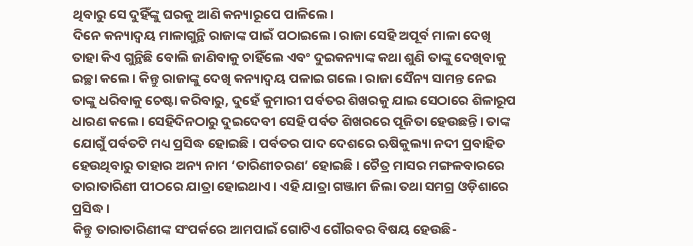ଥିବାରୁ ସେ ଦୁହିଁଙ୍କୁ ଘରକୁ ଆଣି କନ୍ୟାରୂପେ ପାଳିଲେ।
ଦିନେ କନ୍ୟାଦ୍ୱୟ ମାଳାଗୁନ୍ଥି ରାଜାଙ୍କ ପାଇଁ ପଠାଇଲେ। ରାଜା ସେହି ଅପୂର୍ବ ମାଳା ଦେଖି ତାହା କିଏ ଗୁନ୍ଥିଛି ବୋଲି ଜାଣିବାକୁ ଚାହିଁଲେ ଏବଂ ଦୁଇକନ୍ୟାଙ୍କ କଥା ଶୁଣି ତାଙ୍କୁ ଦେଖିବାକୁ ଇଚ୍ଛା କଲେ। କିନ୍ତୁ ରାଜାଙ୍କୁ ଦେଖି କନ୍ୟାଦ୍ୱୟ ପଳାଇ ଗଲେ। ରାଜା ସୈନ୍ୟ ସାମନ୍ତ ନେଇ ତାଙ୍କୁ ଧରିବାକୁ ଚେଷ୍ଟା କରିବାରୁ, ଦୁହେଁ କୁମାରୀ ପର୍ବତର ଶିଖରକୁ ଯାଇ ସେଠାରେ ଶିଳାରୂପ ଧାରଣ କଲେ। ସେହିଦିନଠାରୁ ଦୁଇଦେବୀ ସେହି ପର୍ବତ ଶିଖରରେ ପୂଜିତା ହେଉଛନ୍ତି। ତାଙ୍କ ଯୋଗୁଁ ପର୍ବତଟି ମଧ୍ୟ ପ୍ରସିଦ୍ଧ ହୋଇଛି। ପର୍ବତର ପାଦ ଦେଶରେ ଋଷିକୁଲ୍ୟା ନଦୀ ପ୍ରବାହିତ ହେଉଥିବାରୁ ତାହାର ଅନ୍ୟ ନାମ ‘ତାରିଣୀଚରଣ’ ହୋଇଛି। ଚୈତ୍ର ମାସର ମଙ୍ଗଳବାରରେ ତାରାତାରିଣୀ ପୀଠରେ ଯାତ୍ରା ହୋଇଥାଏ। ଏହି ଯାତ୍ରା ଗଞ୍ଜାମ ଜିଲା ତଥା ସମଗ୍ର ଓଡ଼ିଶାରେ ପ୍ରସିଦ୍ଧ।
କିନ୍ତୁ ତାରାତାରିଣୀଙ୍କ ସଂପର୍କରେ ଆମପାଇଁ ଗୋଟିଏ ଗୌରବର ବିଷୟ ହେଉଛି-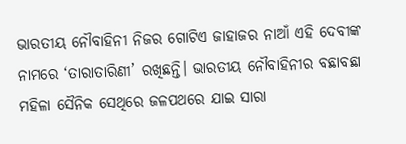ଭାରତୀୟ ନୌବାହିନୀ ନିଜର ଗୋଟିଏ ଜାହାଜର ନାଆଁ ଏହି ଦେବୀଙ୍କ ନାମରେ ‘ତାରାତାରିଣୀ’ ରଖିଛନ୍ତି। ଭାରତୀୟ ନୌବାହିନୀର ବଛାବଛା ମହିଳା ସୈନିକ ସେଥିରେ ଜଳପଥରେ ଯାଇ ସାରା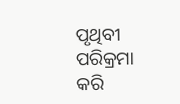ପୃଥିବୀ ପରିକ୍ରମା କରି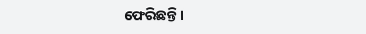ଫେରିଛନ୍ତି।